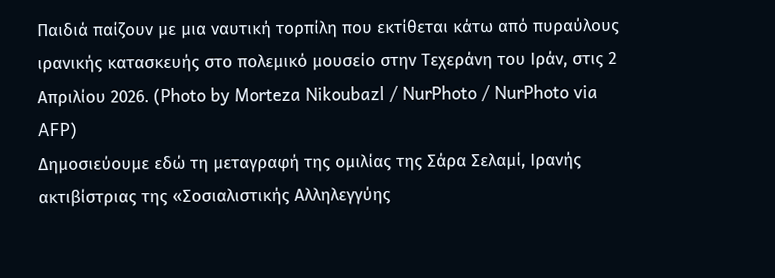Παιδιά παίζουν με μια ναυτική τορπίλη που εκτίθεται κάτω από πυραύλους ιρανικής κατασκευής στο πολεμικό μουσείο στην Τεχεράνη του Ιράν, στις 2 Απριλίου 2026. (Photo by Morteza Nikoubazl / NurPhoto / NurPhoto via AFP)
Δημοσιεύουμε εδώ τη μεταγραφή της ομιλίας της Σάρα Σελαμί, Ιρανής ακτιβίστριας της «Σοσιαλιστικής Αλληλεγγύης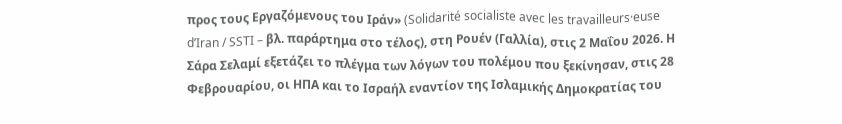προς τους Εργαζόμενους του Ιράν» (Solidarité socialiste avec les travailleurs·euse d’Iran / SSTI – βλ. παράρτημα στο τέλος), στη Ρουέν (Γαλλία), στις 2 Μαΐου 2026. Η Σάρα Σελαμί εξετάζει το πλέγμα των λόγων του πολέμου που ξεκίνησαν, στις 28 Φεβρουαρίου, οι ΗΠΑ και το Ισραήλ εναντίον της Ισλαμικής Δημοκρατίας του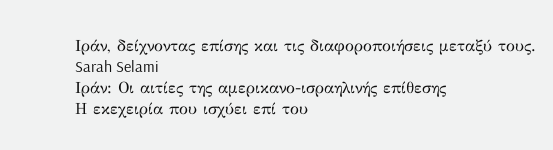Ιράν, δείχνοντας επίσης και τις διαφοροποιήσεις μεταξύ τους.
Sarah Selami
Ιράν: Οι αιτίες της αμερικανο-ισραηλινής επίθεσης
Η εκεχειρία που ισχύει επί του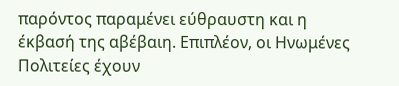παρόντος παραμένει εύθραυστη και η έκβασή της αβέβαιη. Επιπλέον, οι Ηνωμένες Πολιτείες έχουν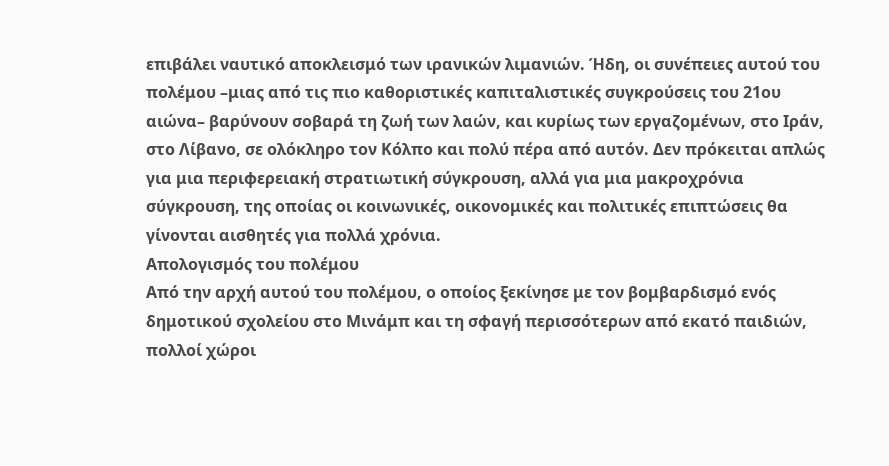επιβάλει ναυτικό αποκλεισμό των ιρανικών λιμανιών. Ήδη, οι συνέπειες αυτού του πολέμου –μιας από τις πιο καθοριστικές καπιταλιστικές συγκρούσεις του 21ου αιώνα– βαρύνουν σοβαρά τη ζωή των λαών, και κυρίως των εργαζομένων, στο Ιράν, στο Λίβανο, σε ολόκληρο τον Κόλπο και πολύ πέρα από αυτόν. Δεν πρόκειται απλώς για μια περιφερειακή στρατιωτική σύγκρουση, αλλά για μια μακροχρόνια σύγκρουση, της οποίας οι κοινωνικές, οικονομικές και πολιτικές επιπτώσεις θα γίνονται αισθητές για πολλά χρόνια.
Απολογισμός του πολέμου
Από την αρχή αυτού του πολέμου, ο οποίος ξεκίνησε με τον βομβαρδισμό ενός δημοτικού σχολείου στο Μινάμπ και τη σφαγή περισσότερων από εκατό παιδιών, πολλοί χώροι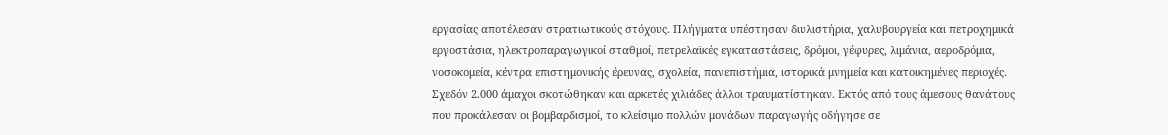εργασίας αποτέλεσαν στρατιωτικούς στόχους. Πλήγματα υπέστησαν διυλιστήρια, χαλυβουργεία και πετροχημικά εργοστάσια, ηλεκτροπαραγωγικοί σταθμοί, πετρελαϊκές εγκαταστάσεις, δρόμοι, γέφυρες, λιμάνια, αεροδρόμια, νοσοκομεία, κέντρα επιστημονικής έρευνας, σχολεία, πανεπιστήμια, ιστορικά μνημεία και κατοικημένες περιοχές. Σχεδόν 2.000 άμαχοι σκοτώθηκαν και αρκετές χιλιάδες άλλοι τραυματίστηκαν. Εκτός από τους άμεσους θανάτους που προκάλεσαν οι βομβαρδισμοί, το κλείσιμο πολλών μονάδων παραγωγής οδήγησε σε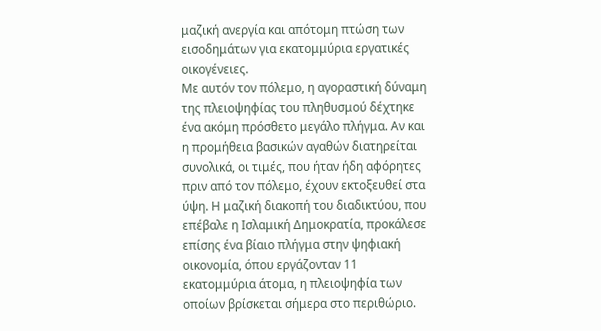μαζική ανεργία και απότομη πτώση των εισοδημάτων για εκατομμύρια εργατικές οικογένειες.
Με αυτόν τον πόλεμο, η αγοραστική δύναμη της πλειοψηφίας του πληθυσμού δέχτηκε ένα ακόμη πρόσθετο μεγάλο πλήγμα. Αν και η προμήθεια βασικών αγαθών διατηρείται συνολικά, οι τιμές, που ήταν ήδη αφόρητες πριν από τον πόλεμο, έχουν εκτοξευθεί στα ύψη. Η μαζική διακοπή του διαδικτύου, που επέβαλε η Ισλαμική Δημοκρατία, προκάλεσε επίσης ένα βίαιο πλήγμα στην ψηφιακή οικονομία, όπου εργάζονταν 11 εκατομμύρια άτομα, η πλειοψηφία των οποίων βρίσκεται σήμερα στο περιθώριο.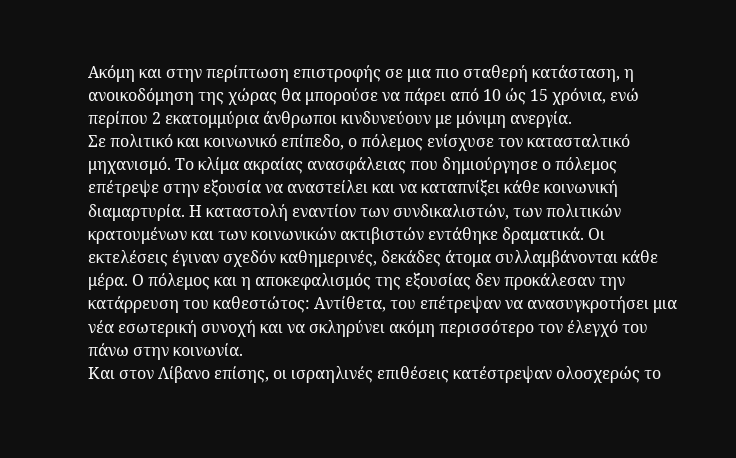Ακόμη και στην περίπτωση επιστροφής σε μια πιο σταθερή κατάσταση, η ανοικοδόμηση της χώρας θα μπορούσε να πάρει από 10 ώς 15 χρόνια, ενώ περίπου 2 εκατομμύρια άνθρωποι κινδυνεύουν με μόνιμη ανεργία.
Σε πολιτικό και κοινωνικό επίπεδο, ο πόλεμος ενίσχυσε τον κατασταλτικό μηχανισμό. Το κλίμα ακραίας ανασφάλειας που δημιούργησε ο πόλεμος επέτρεψε στην εξουσία να αναστείλει και να καταπνίξει κάθε κοινωνική διαμαρτυρία. Η καταστολή εναντίον των συνδικαλιστών, των πολιτικών κρατουμένων και των κοινωνικών ακτιβιστών εντάθηκε δραματικά. Οι εκτελέσεις έγιναν σχεδόν καθημερινές, δεκάδες άτομα συλλαμβάνονται κάθε μέρα. Ο πόλεμος και η αποκεφαλισμός της εξουσίας δεν προκάλεσαν την κατάρρευση του καθεστώτος: Αντίθετα, του επέτρεψαν να ανασυγκροτήσει μια νέα εσωτερική συνοχή και να σκληρύνει ακόμη περισσότερο τον έλεγχό του πάνω στην κοινωνία.
Και στον Λίβανο επίσης, οι ισραηλινές επιθέσεις κατέστρεψαν ολοσχερώς το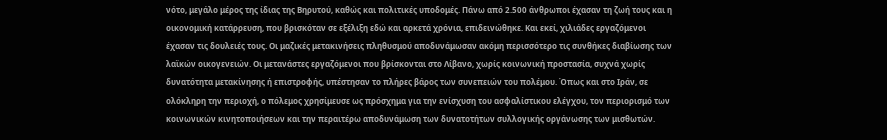νότο, μεγάλο μέρος της ίδιας της Βηρυτού, καθώς και πολιτικές υποδομές. Πάνω από 2.500 άνθρωποι έχασαν τη ζωή τους και η οικονομική κατάρρευση, που βρισκόταν σε εξέλιξη εδώ και αρκετά χρόνια, επιδεινώθηκε. Και εκεί, χιλιάδες εργαζόμενοι έχασαν τις δουλειές τους. Οι μαζικές μετακινήσεις πληθυσμού αποδυνάμωσαν ακόμη περισσότερο τις συνθήκες διαβίωσης των λαϊκών οικογενειών. Οι μετανάστες εργαζόμενοι που βρίσκονται στο Λίβανο, χωρίς κοινωνική προστασία, συχνά χωρίς δυνατότητα μετακίνησης ή επιστροφής, υπέστησαν το πλήρες βάρος των συνεπειών του πολέμου. Όπως και στο Ιράν, σε ολόκληρη την περιοχή, ο πόλεμος χρησίμευσε ως πρόσχημα για την ενίσχυση του ασφαλίστικου ελέγχου, τον περιορισμό των κοινωνικών κινητοποιήσεων και την περαιτέρω αποδυνάμωση των δυνατοτήτων συλλογικής οργάνωσης των μισθωτών.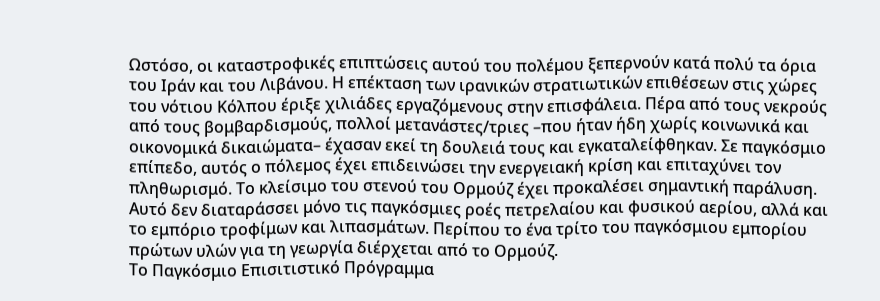Ωστόσο, οι καταστροφικές επιπτώσεις αυτού του πολέμου ξεπερνούν κατά πολύ τα όρια του Ιράν και του Λιβάνου. Η επέκταση των ιρανικών στρατιωτικών επιθέσεων στις χώρες του νότιου Κόλπου έριξε χιλιάδες εργαζόμενους στην επισφάλεια. Πέρα από τους νεκρούς από τους βομβαρδισμούς, πολλοί μετανάστες/τριες –που ήταν ήδη χωρίς κοινωνικά και οικονομικά δικαιώματα– έχασαν εκεί τη δουλειά τους και εγκαταλείφθηκαν. Σε παγκόσμιο επίπεδο, αυτός ο πόλεμος έχει επιδεινώσει την ενεργειακή κρίση και επιταχύνει τον πληθωρισμό. Το κλείσιμο του στενού του Ορμούζ έχει προκαλέσει σημαντική παράλυση. Αυτό δεν διαταράσσει μόνο τις παγκόσμιες ροές πετρελαίου και φυσικού αερίου, αλλά και το εμπόριο τροφίμων και λιπασμάτων. Περίπου το ένα τρίτο του παγκόσμιου εμπορίου πρώτων υλών για τη γεωργία διέρχεται από το Ορμούζ.
Το Παγκόσμιο Επισιτιστικό Πρόγραμμα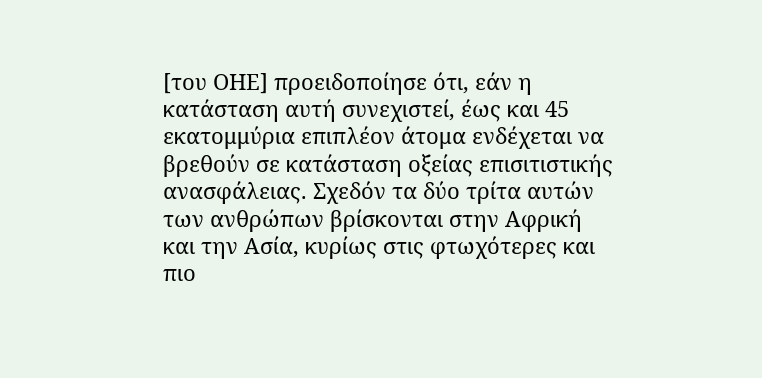[του ΟΗΕ] προειδοποίησε ότι, εάν η κατάσταση αυτή συνεχιστεί, έως και 45 εκατομμύρια επιπλέον άτομα ενδέχεται να βρεθούν σε κατάσταση οξείας επισιτιστικής ανασφάλειας. Σχεδόν τα δύο τρίτα αυτών των ανθρώπων βρίσκονται στην Αφρική και την Ασία, κυρίως στις φτωχότερες και πιο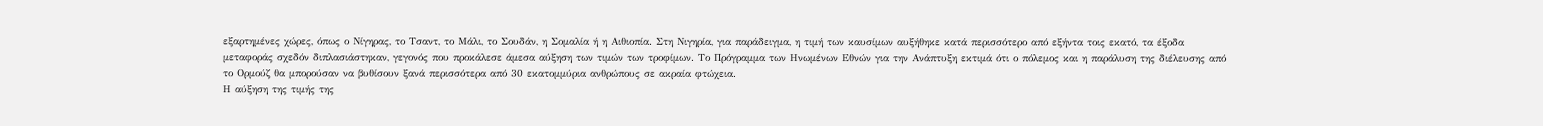εξαρτημένες χώρες, όπως ο Νίγηρας, το Τσαντ, το Μάλι, το Σουδάν, η Σομαλία ή η Αιθιοπία. Στη Νιγηρία, για παράδειγμα, η τιμή των καυσίμων αυξήθηκε κατά περισσότερο από εξήντα τοις εκατό, τα έξοδα μεταφοράς σχεδόν διπλασιάστηκαν, γεγονός που προκάλεσε άμεσα αύξηση των τιμών των τροφίμων. Το Πρόγραμμα των Ηνωμένων Εθνών για την Ανάπτυξη εκτιμά ότι ο πόλεμος και η παράλυση της διέλευσης από το Ορμούζ θα μπορούσαν να βυθίσουν ξανά περισσότερα από 30 εκατομμύρια ανθρώπους σε ακραία φτώχεια.
Η αύξηση της τιμής της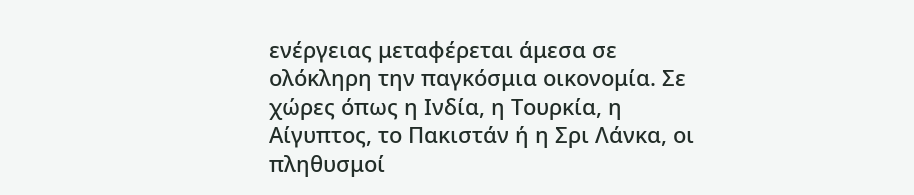ενέργειας μεταφέρεται άμεσα σε ολόκληρη την παγκόσμια οικονομία. Σε χώρες όπως η Ινδία, η Τουρκία, η Αίγυπτος, το Πακιστάν ή η Σρι Λάνκα, οι πληθυσμοί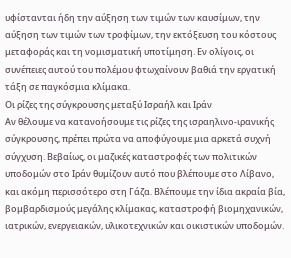υφίστανται ήδη την αύξηση των τιμών των καυσίμων, την αύξηση των τιμών των τροφίμων, την εκτόξευση του κόστους μεταφοράς και τη νομισματική υποτίμηση. Εν ολίγοις, οι συνέπειες αυτού του πολέμου φτωχαίνουν βαθιά την εργατική τάξη σε παγκόσμια κλίμακα.
Οι ρίζες της σύγκρουσης μεταξύ Ισραήλ και Ιράν
Αν θέλουμε να κατανοήσουμε τις ρίζες της ισραηλινο-ιρανικής σύγκρουσης, πρέπει πρώτα να αποφύγουμε μια αρκετά συχνή σύγχυση. Βεβαίως, οι μαζικές καταστροφές των πολιτικών υποδομών στο Ιράν θυμίζουν αυτό που βλέπουμε στο Λίβανο, και ακόμη περισσότερο στη Γάζα. Βλέπουμε την ίδια ακραία βία, βομβαρδισμούς μεγάλης κλίμακας, καταστροφή βιομηχανικών, ιατρικών, ενεργειακών, υλικοτεχνικών και οικιστικών υποδομών.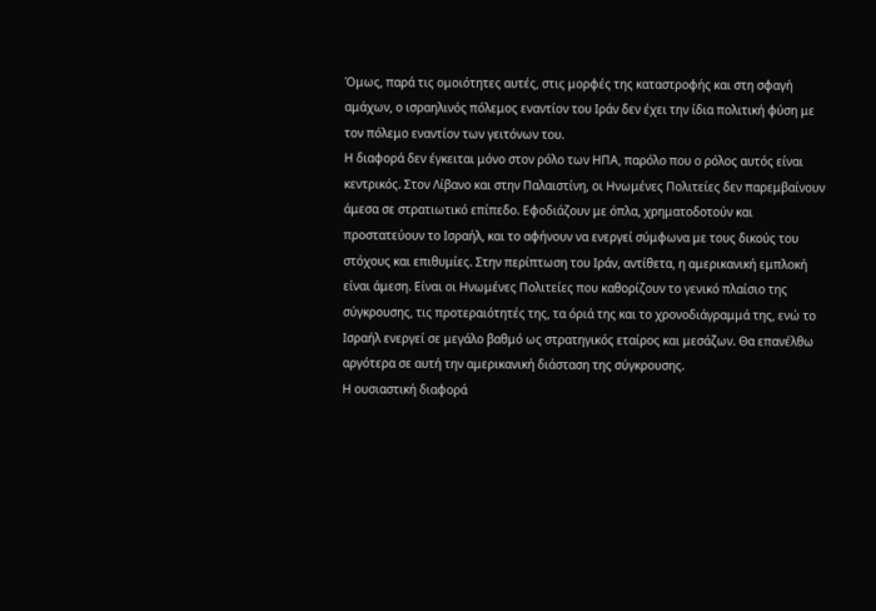Όμως, παρά τις ομοιότητες αυτές, στις μορφές της καταστροφής και στη σφαγή αμάχων, ο ισραηλινός πόλεμος εναντίον του Ιράν δεν έχει την ίδια πολιτική φύση με τον πόλεμο εναντίον των γειτόνων του.
Η διαφορά δεν έγκειται μόνο στον ρόλο των ΗΠΑ, παρόλο που ο ρόλος αυτός είναι κεντρικός. Στον Λίβανο και στην Παλαιστίνη, οι Ηνωμένες Πολιτείες δεν παρεμβαίνουν άμεσα σε στρατιωτικό επίπεδο. Εφοδιάζουν με όπλα, χρηματοδοτούν και προστατεύουν το Ισραήλ, και το αφήνουν να ενεργεί σύμφωνα με τους δικούς του στόχους και επιθυμίες. Στην περίπτωση του Ιράν, αντίθετα, η αμερικανική εμπλοκή είναι άμεση. Είναι οι Ηνωμένες Πολιτείες που καθορίζουν το γενικό πλαίσιο της σύγκρουσης, τις προτεραιότητές της, τα όριά της και το χρονοδιάγραμμά της, ενώ το Ισραήλ ενεργεί σε μεγάλο βαθμό ως στρατηγικός εταίρος και μεσάζων. Θα επανέλθω αργότερα σε αυτή την αμερικανική διάσταση της σύγκρουσης.
Η ουσιαστική διαφορά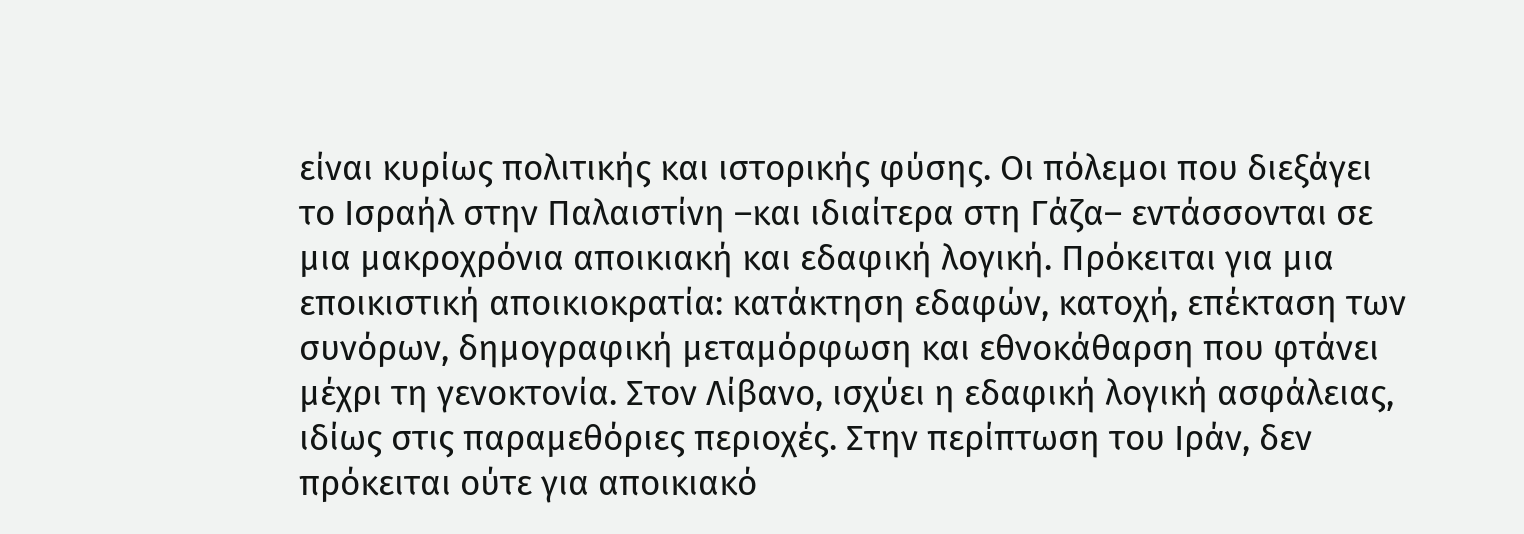είναι κυρίως πολιτικής και ιστορικής φύσης. Οι πόλεμοι που διεξάγει το Ισραήλ στην Παλαιστίνη –και ιδιαίτερα στη Γάζα– εντάσσονται σε μια μακροχρόνια αποικιακή και εδαφική λογική. Πρόκειται για μια εποικιστική αποικιοκρατία: κατάκτηση εδαφών, κατοχή, επέκταση των συνόρων, δημογραφική μεταμόρφωση και εθνοκάθαρση που φτάνει μέχρι τη γενοκτονία. Στον Λίβανο, ισχύει η εδαφική λογική ασφάλειας, ιδίως στις παραμεθόριες περιοχές. Στην περίπτωση του Ιράν, δεν πρόκειται ούτε για αποικιακό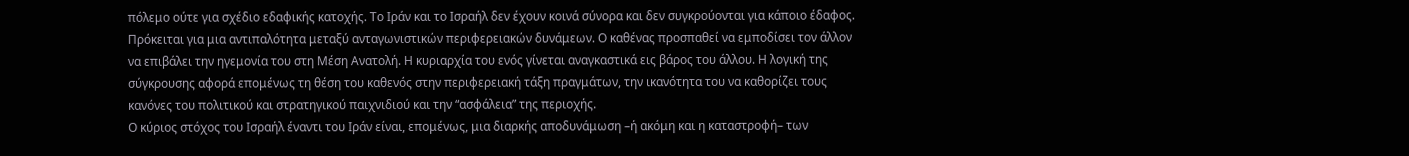πόλεμο ούτε για σχέδιο εδαφικής κατοχής. Το Ιράν και το Ισραήλ δεν έχουν κοινά σύνορα και δεν συγκρούονται για κάποιο έδαφος. Πρόκειται για μια αντιπαλότητα μεταξύ ανταγωνιστικών περιφερειακών δυνάμεων. Ο καθένας προσπαθεί να εμποδίσει τον άλλον να επιβάλει την ηγεμονία του στη Μέση Ανατολή. Η κυριαρχία του ενός γίνεται αναγκαστικά εις βάρος του άλλου. Η λογική της σύγκρουσης αφορά επομένως τη θέση του καθενός στην περιφερειακή τάξη πραγμάτων, την ικανότητα του να καθορίζει τους κανόνες του πολιτικού και στρατηγικού παιχνιδιού και την “ασφάλεια” της περιοχής.
Ο κύριος στόχος του Ισραήλ έναντι του Ιράν είναι, επομένως, μια διαρκής αποδυνάμωση –ή ακόμη και η καταστροφή– των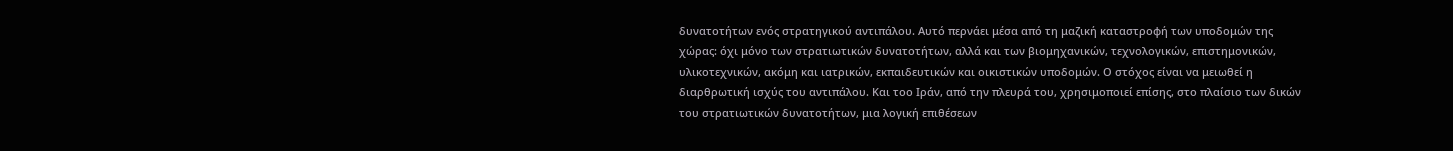δυνατοτήτων ενός στρατηγικού αντιπάλου. Αυτό περνάει μέσα από τη μαζική καταστροφή των υποδομών της χώρας: όχι μόνο των στρατιωτικών δυνατοτήτων, αλλά και των βιομηχανικών, τεχνολογικών, επιστημονικών, υλικοτεχνικών, ακόμη και ιατρικών, εκπαιδευτικών και οικιστικών υποδομών. Ο στόχος είναι να μειωθεί η διαρθρωτική ισχύς του αντιπάλου. Και τοο Ιράν, από την πλευρά του, χρησιμοποιεί επίσης, στο πλαίσιο των δικών του στρατιωτικών δυνατοτήτων, μια λογική επιθέσεων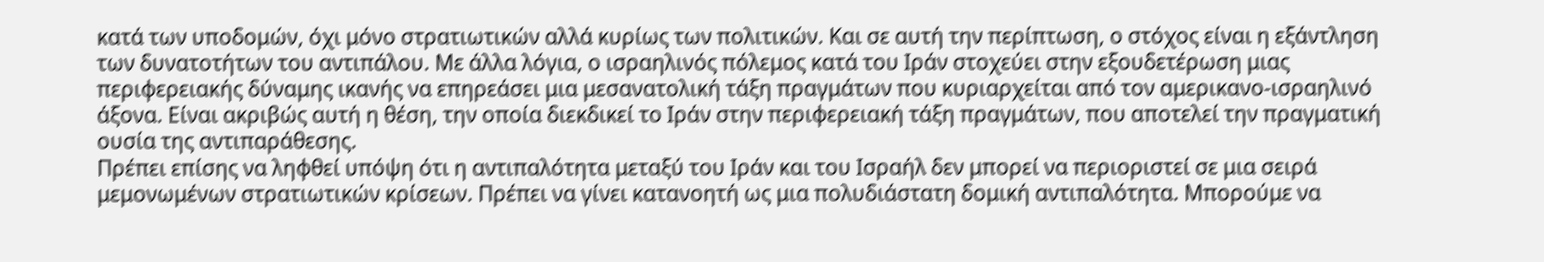κατά των υποδομών, όχι μόνο στρατιωτικών αλλά κυρίως των πολιτικών. Και σε αυτή την περίπτωση, ο στόχος είναι η εξάντληση των δυνατοτήτων του αντιπάλου. Με άλλα λόγια, ο ισραηλινός πόλεμος κατά του Ιράν στοχεύει στην εξουδετέρωση μιας περιφερειακής δύναμης ικανής να επηρεάσει μια μεσανατολική τάξη πραγμάτων που κυριαρχείται από τον αμερικανο-ισραηλινό άξονα. Είναι ακριβώς αυτή η θέση, την οποία διεκδικεί το Ιράν στην περιφερειακή τάξη πραγμάτων, που αποτελεί την πραγματική ουσία της αντιπαράθεσης.
Πρέπει επίσης να ληφθεί υπόψη ότι η αντιπαλότητα μεταξύ του Ιράν και του Ισραήλ δεν μπορεί να περιοριστεί σε μια σειρά μεμονωμένων στρατιωτικών κρίσεων. Πρέπει να γίνει κατανοητή ως μια πολυδιάστατη δομική αντιπαλότητα. Μπορούμε να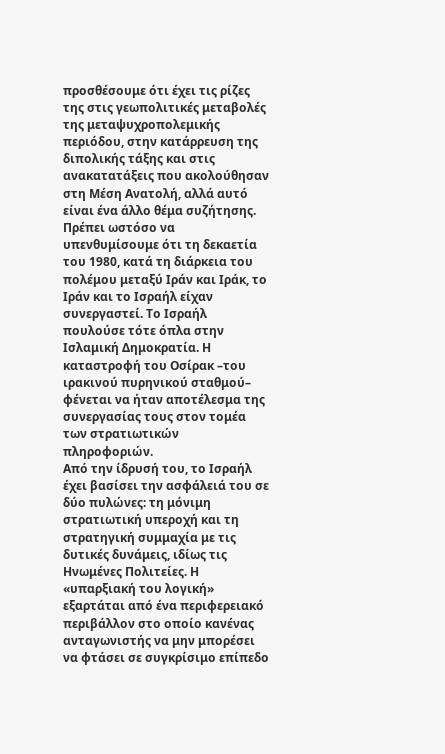προσθέσουμε ότι έχει τις ρίζες της στις γεωπολιτικές μεταβολές της μεταψυχροπολεμικής περιόδου, στην κατάρρευση της διπολικής τάξης και στις ανακατατάξεις που ακολούθησαν στη Μέση Ανατολή, αλλά αυτό είναι ένα άλλο θέμα συζήτησης. Πρέπει ωστόσο να υπενθυμίσουμε ότι τη δεκαετία του 1980, κατά τη διάρκεια του πολέμου μεταξύ Ιράν και Ιράκ, το Ιράν και το Ισραήλ είχαν συνεργαστεί. Το Ισραήλ πουλούσε τότε όπλα στην Ισλαμική Δημοκρατία. Η καταστροφή του Οσίρακ –του ιρακινού πυρηνικού σταθμού– φένεται να ήταν αποτέλεσμα της συνεργασίας τους στον τομέα των στρατιωτικών πληροφοριών.
Από την ίδρυσή του, το Ισραήλ έχει βασίσει την ασφάλειά του σε δύο πυλώνες: τη μόνιμη στρατιωτική υπεροχή και τη στρατηγική συμμαχία με τις δυτικές δυνάμεις, ιδίως τις Ηνωμένες Πολιτείες. Η «υπαρξιακή του λογική» εξαρτάται από ένα περιφερειακό περιβάλλον στο οποίο κανένας ανταγωνιστής να μην μπορέσει να φτάσει σε συγκρίσιμο επίπεδο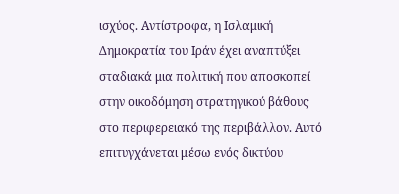ισχύος. Αντίστροφα, η Ισλαμική Δημοκρατία του Ιράν έχει αναπτύξει σταδιακά μια πολιτική που αποσκοπεί στην οικοδόμηση στρατηγικού βάθους στο περιφερειακό της περιβάλλον. Αυτό επιτυγχάνεται μέσω ενός δικτύου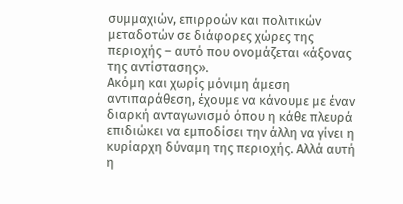συμμαχιών, επιρροών και πολιτικών μεταδοτών σε διάφορες χώρες της περιοχής – αυτό που ονομάζεται «άξονας της αντίστασης».
Ακόμη και χωρίς μόνιμη άμεση αντιπαράθεση, έχουμε να κάνουμε με έναν διαρκή ανταγωνισμό όπου η κάθε πλευρά επιδιώκει να εμποδίσει την άλλη να γίνει η κυρίαρχη δύναμη της περιοχής. Αλλά αυτή η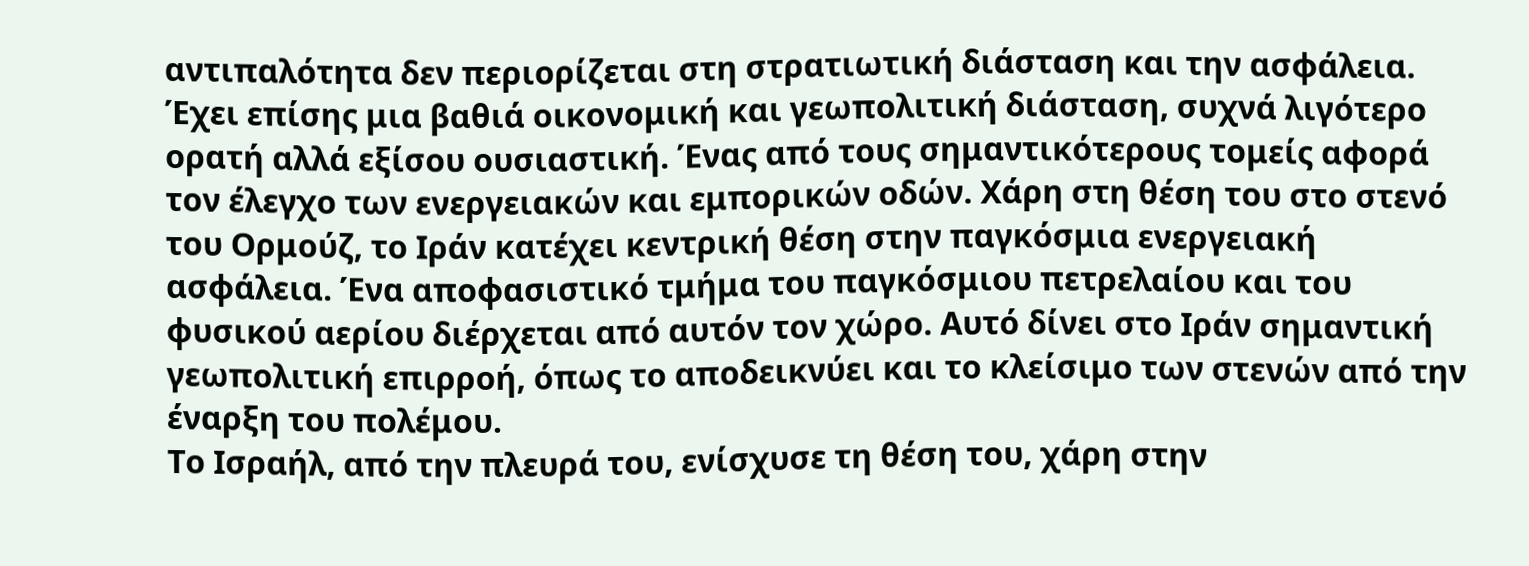αντιπαλότητα δεν περιορίζεται στη στρατιωτική διάσταση και την ασφάλεια. Έχει επίσης μια βαθιά οικονομική και γεωπολιτική διάσταση, συχνά λιγότερο ορατή αλλά εξίσου ουσιαστική. Ένας από τους σημαντικότερους τομείς αφορά τον έλεγχο των ενεργειακών και εμπορικών οδών. Χάρη στη θέση του στο στενό του Ορμούζ, το Ιράν κατέχει κεντρική θέση στην παγκόσμια ενεργειακή ασφάλεια. Ένα αποφασιστικό τμήμα του παγκόσμιου πετρελαίου και του φυσικού αερίου διέρχεται από αυτόν τον χώρο. Αυτό δίνει στο Ιράν σημαντική γεωπολιτική επιρροή, όπως το αποδεικνύει και το κλείσιμο των στενών από την έναρξη του πολέμου.
Το Ισραήλ, από την πλευρά του, ενίσχυσε τη θέση του, χάρη στην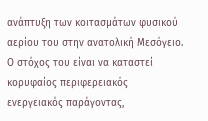ανάπτυξη των κοιτασμάτων φυσικού αερίου του στην ανατολική Μεσόγειο. Ο στόχος του είναι να καταστεί κορυφαίος περιφερειακός ενεργειακός παράγοντας,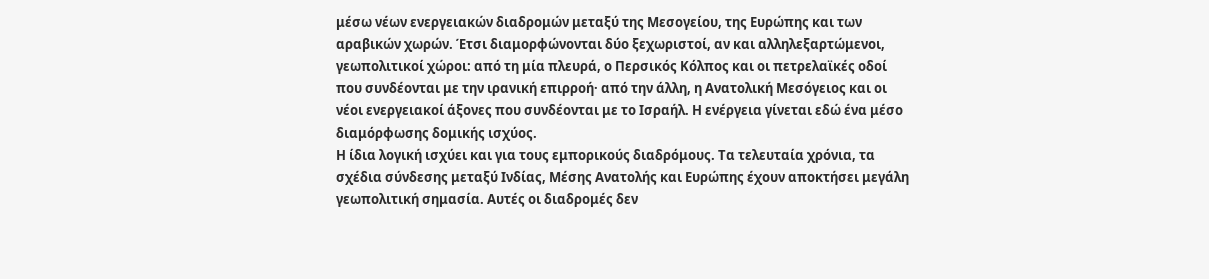μέσω νέων ενεργειακών διαδρομών μεταξύ της Μεσογείου, της Ευρώπης και των αραβικών χωρών. Έτσι διαμορφώνονται δύο ξεχωριστοί, αν και αλληλεξαρτώμενοι, γεωπολιτικοί χώροι: από τη μία πλευρά, ο Περσικός Κόλπος και οι πετρελαϊκές οδοί που συνδέονται με την ιρανική επιρροή· από την άλλη, η Ανατολική Μεσόγειος και οι νέοι ενεργειακοί άξονες που συνδέονται με το Ισραήλ. Η ενέργεια γίνεται εδώ ένα μέσο διαμόρφωσης δομικής ισχύος.
Η ίδια λογική ισχύει και για τους εμπορικούς διαδρόμους. Τα τελευταία χρόνια, τα σχέδια σύνδεσης μεταξύ Ινδίας, Μέσης Ανατολής και Ευρώπης έχουν αποκτήσει μεγάλη γεωπολιτική σημασία. Αυτές οι διαδρομές δεν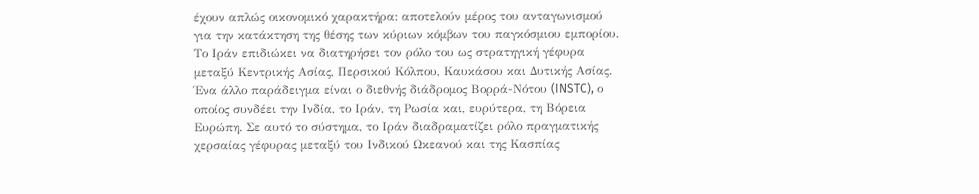έχουν απλώς οικονομικό χαρακτήρα: αποτελούν μέρος του ανταγωνισμού για την κατάκτηση της θέσης των κύριων κόμβων του παγκόσμιου εμπορίου. Το Ιράν επιδιώκει να διατηρήσει τον ρόλο του ως στρατηγική γέφυρα μεταξύ Κεντρικής Ασίας, Περσικού Κόλπου, Καυκάσου και Δυτικής Ασίας. Ένα άλλο παράδειγμα είναι ο διεθνής διάδρομος Βορρά-Νότου (INSTC), ο οποίος συνδέει την Ινδία, το Ιράν, τη Ρωσία και, ευρύτερα, τη Βόρεια Ευρώπη. Σε αυτό το σύστημα, το Ιράν διαδραματίζει ρόλο πραγματικής χερσαίας γέφυρας μεταξύ του Ινδικού Ωκεανού και της Κασπίας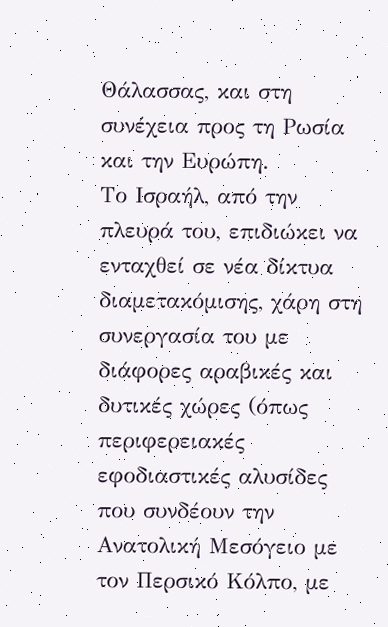Θάλασσας, και στη συνέχεια προς τη Ρωσία και την Ευρώπη.
Το Ισραήλ, από την πλευρά του, επιδιώκει να ενταχθεί σε νέα δίκτυα διαμετακόμισης, χάρη στη συνεργασία του με διάφορες αραβικές και δυτικές χώρες (όπως περιφερειακές εφοδιαστικές αλυσίδες που συνδέουν την Ανατολική Μεσόγειο με τον Περσικό Κόλπο, με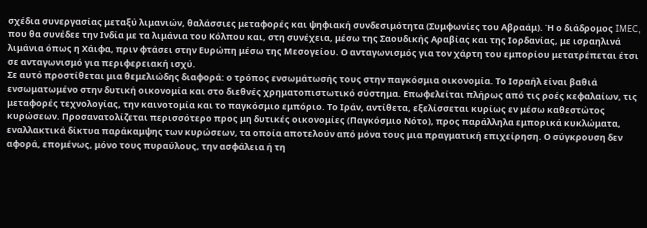σχέδια συνεργασίας μεταξύ λιμανιών, θαλάσσιες μεταφορές και ψηφιακή συνδεσιμότητα (Συμφωνίες του Αβραάμ). Ή ο διάδρομος IMEC, που θα συνέδεε την Ινδία με τα λιμάνια του Κόλπου και, στη συνέχεια, μέσω της Σαουδικής Αραβίας και της Ιορδανίας, με ισραηλινά λιμάνια όπως η Χάιφα, πριν φτάσει στην Ευρώπη μέσω της Μεσογείου. Ο ανταγωνισμός για τον χάρτη του εμπορίου μετατρέπεται έτσι σε ανταγωνισμό για περιφερειακή ισχύ.
Σε αυτό προστίθεται μια θεμελιώδης διαφορά: ο τρόπος ενσωμάτωσής τους στην παγκόσμια οικονομία. Το Ισραήλ είναι βαθιά ενσωματωμένο στην δυτική οικονομία και στο διεθνές χρηματοπιστωτικό σύστημα. Επωφελείται πλήρως από τις ροές κεφαλαίων, τις μεταφορές τεχνολογίας, την καινοτομία και το παγκόσμιο εμπόριο. Το Ιράν, αντίθετα, εξελίσσεται κυρίως εν μέσω καθεστώτος κυρώσεων. Προσανατολίζεται περισσότερο προς μη δυτικές οικονομίες (Παγκόσμιο Νότο), προς παράλληλα εμπορικά κυκλώματα, εναλλακτικά δίκτυα παράκαμψης των κυρώσεων, τα οποία αποτελούν από μόνα τους μια πραγματική επιχείρηση. Ο σύγκρουση δεν αφορά, επομένως, μόνο τους πυραύλους, την ασφάλεια ή τη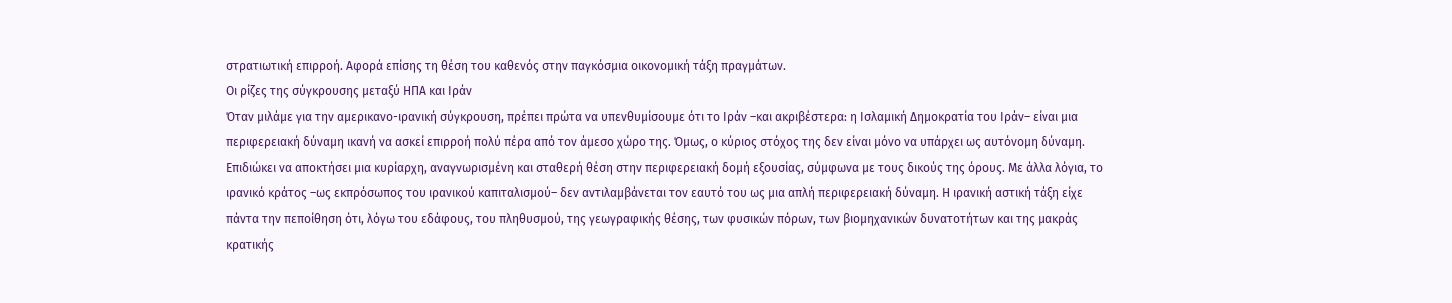στρατιωτική επιρροή. Αφορά επίσης τη θέση του καθενός στην παγκόσμια οικονομική τάξη πραγμάτων.
Οι ρίζες της σύγκρουσης μεταξύ ΗΠΑ και Ιράν
Όταν μιλάμε για την αμερικανο-ιρανική σύγκρουση, πρέπει πρώτα να υπενθυμίσουμε ότι το Ιράν –και ακριβέστερα: η Ισλαμική Δημοκρατία του Ιράν– είναι μια περιφερειακή δύναμη ικανή να ασκεί επιρροή πολύ πέρα από τον άμεσο χώρο της. Όμως, ο κύριος στόχος της δεν είναι μόνο να υπάρχει ως αυτόνομη δύναμη. Επιδιώκει να αποκτήσει μια κυρίαρχη, αναγνωρισμένη και σταθερή θέση στην περιφερειακή δομή εξουσίας, σύμφωνα με τους δικούς της όρους. Με άλλα λόγια, το ιρανικό κράτος –ως εκπρόσωπος του ιρανικού καπιταλισμού– δεν αντιλαμβάνεται τον εαυτό του ως μια απλή περιφερειακή δύναμη. Η ιρανική αστική τάξη είχε πάντα την πεποίθηση ότι, λόγω του εδάφους, του πληθυσμού, της γεωγραφικής θέσης, των φυσικών πόρων, των βιομηχανικών δυνατοτήτων και της μακράς κρατικής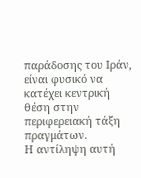παράδοσης του Ιράν, είναι φυσικό να κατέχει κεντρική θέση στην περιφερειακή τάξη πραγμάτων.
Η αντίληψη αυτή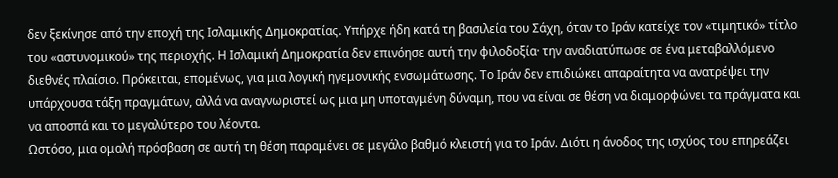δεν ξεκίνησε από την εποχή της Ισλαμικής Δημοκρατίας. Υπήρχε ήδη κατά τη βασιλεία του Σάχη, όταν το Ιράν κατείχε τον «τιμητικό» τίτλο του «αστυνομικού» της περιοχής. Η Ισλαμική Δημοκρατία δεν επινόησε αυτή την φιλοδοξία· την αναδιατύπωσε σε ένα μεταβαλλόμενο διεθνές πλαίσιο. Πρόκειται, επομένως, για μια λογική ηγεμονικής ενσωμάτωσης. Το Ιράν δεν επιδιώκει απαραίτητα να ανατρέψει την υπάρχουσα τάξη πραγμάτων, αλλά να αναγνωριστεί ως μια μη υποταγμένη δύναμη, που να είναι σε θέση να διαμορφώνει τα πράγματα και να αποσπά και το μεγαλύτερο του λέοντα.
Ωστόσο, μια ομαλή πρόσβαση σε αυτή τη θέση παραμένει σε μεγάλο βαθμό κλειστή για το Ιράν. Διότι η άνοδος της ισχύος του επηρεάζει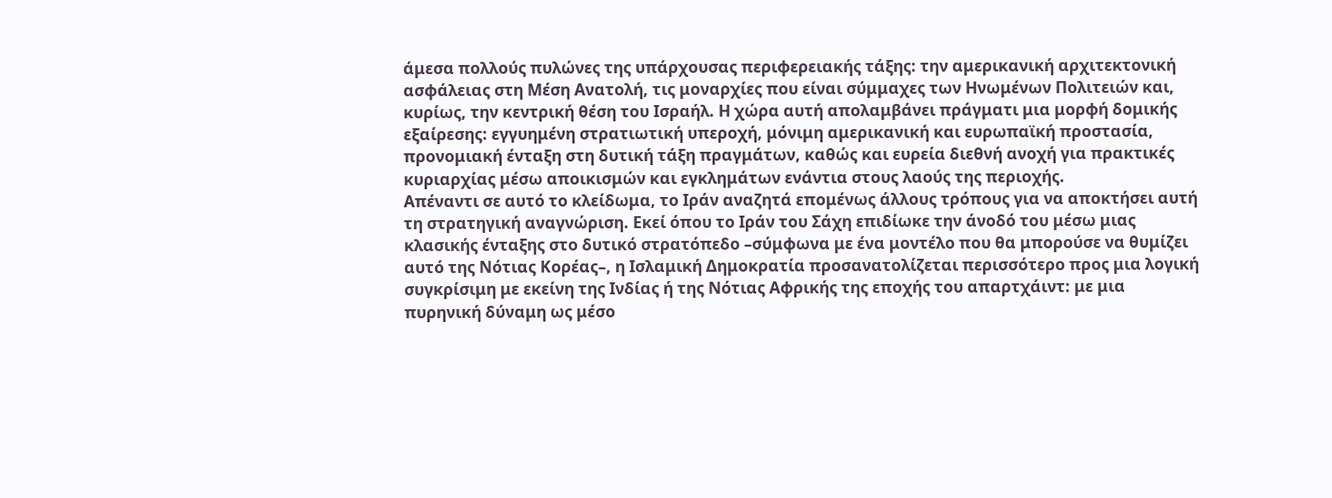άμεσα πολλούς πυλώνες της υπάρχουσας περιφερειακής τάξης: την αμερικανική αρχιτεκτονική ασφάλειας στη Μέση Ανατολή, τις μοναρχίες που είναι σύμμαχες των Ηνωμένων Πολιτειών και, κυρίως, την κεντρική θέση του Ισραήλ. Η χώρα αυτή απολαμβάνει πράγματι μια μορφή δομικής εξαίρεσης: εγγυημένη στρατιωτική υπεροχή, μόνιμη αμερικανική και ευρωπαϊκή προστασία, προνομιακή ένταξη στη δυτική τάξη πραγμάτων, καθώς και ευρεία διεθνή ανοχή για πρακτικές κυριαρχίας μέσω αποικισμών και εγκλημάτων ενάντια στους λαούς της περιοχής.
Απέναντι σε αυτό το κλείδωμα, το Ιράν αναζητά επομένως άλλους τρόπους για να αποκτήσει αυτή τη στρατηγική αναγνώριση. Εκεί όπου το Ιράν του Σάχη επιδίωκε την άνοδό του μέσω μιας κλασικής ένταξης στο δυτικό στρατόπεδο –σύμφωνα με ένα μοντέλο που θα μπορούσε να θυμίζει αυτό της Νότιας Κορέας–, η Ισλαμική Δημοκρατία προσανατολίζεται περισσότερο προς μια λογική συγκρίσιμη με εκείνη της Ινδίας ή της Νότιας Αφρικής της εποχής του απαρτχάιντ: με μια πυρηνική δύναμη ως μέσο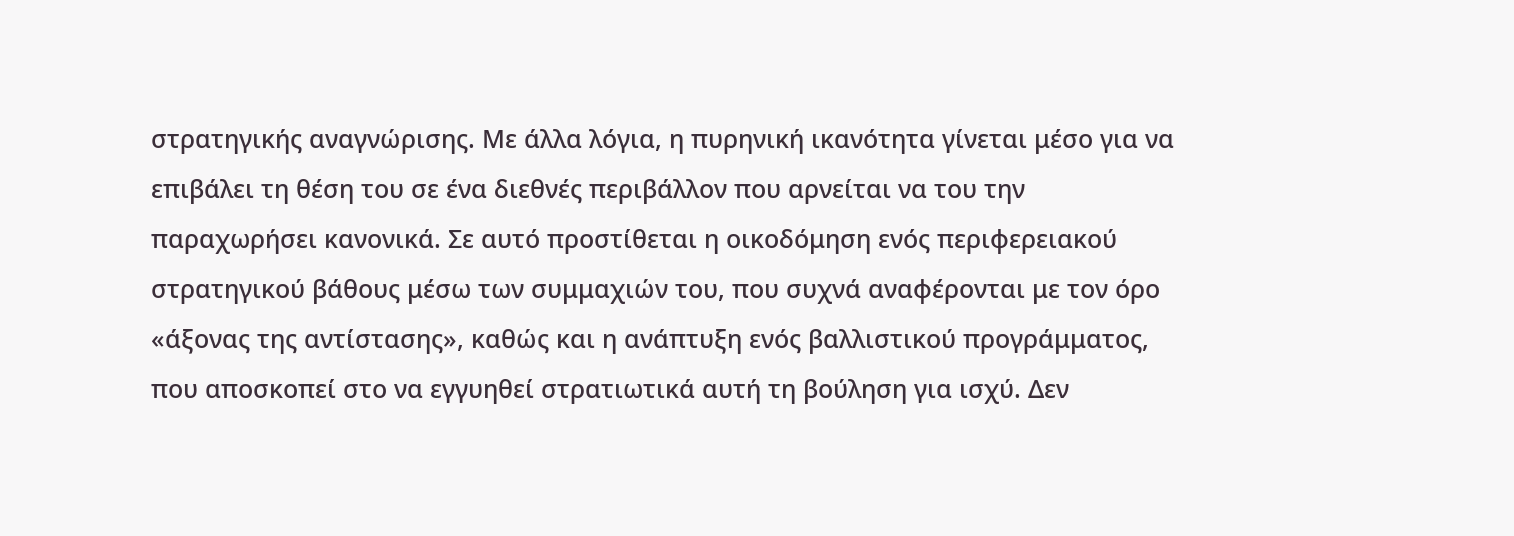στρατηγικής αναγνώρισης. Με άλλα λόγια, η πυρηνική ικανότητα γίνεται μέσο για να επιβάλει τη θέση του σε ένα διεθνές περιβάλλον που αρνείται να του την παραχωρήσει κανονικά. Σε αυτό προστίθεται η οικοδόμηση ενός περιφερειακού στρατηγικού βάθους μέσω των συμμαχιών του, που συχνά αναφέρονται με τον όρο «άξονας της αντίστασης», καθώς και η ανάπτυξη ενός βαλλιστικού προγράμματος, που αποσκοπεί στο να εγγυηθεί στρατιωτικά αυτή τη βούληση για ισχύ. Δεν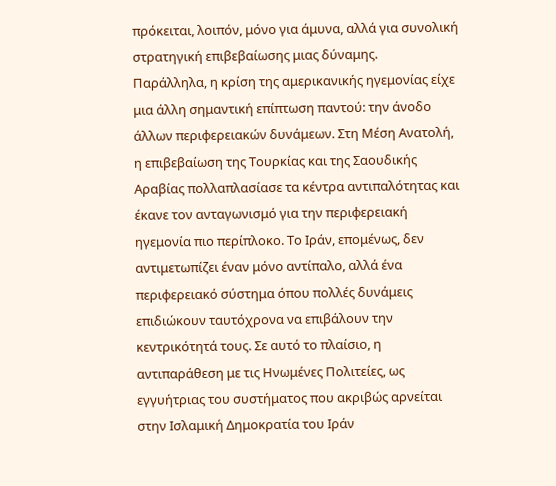πρόκειται, λοιπόν, μόνο για άμυνα, αλλά για συνολική στρατηγική επιβεβαίωσης μιας δύναμης.
Παράλληλα, η κρίση της αμερικανικής ηγεμονίας είχε μια άλλη σημαντική επίπτωση παντού: την άνοδο άλλων περιφερειακών δυνάμεων. Στη Μέση Ανατολή, η επιβεβαίωση της Τουρκίας και της Σαουδικής Αραβίας πολλαπλασίασε τα κέντρα αντιπαλότητας και έκανε τον ανταγωνισμό για την περιφερειακή ηγεμονία πιο περίπλοκο. Το Ιράν, επομένως, δεν αντιμετωπίζει έναν μόνο αντίπαλο, αλλά ένα περιφερειακό σύστημα όπου πολλές δυνάμεις επιδιώκουν ταυτόχρονα να επιβάλουν την κεντρικότητά τους. Σε αυτό το πλαίσιο, η αντιπαράθεση με τις Ηνωμένες Πολιτείες, ως εγγυήτριας του συστήματος που ακριβώς αρνείται στην Ισλαμική Δημοκρατία του Ιράν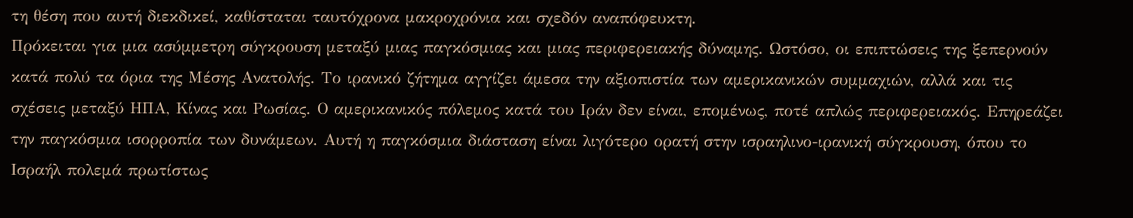τη θέση που αυτή διεκδικεί, καθίσταται ταυτόχρονα μακροχρόνια και σχεδόν αναπόφευκτη.
Πρόκειται για μια ασύμμετρη σύγκρουση μεταξύ μιας παγκόσμιας και μιας περιφερειακής δύναμης. Ωστόσο, οι επιπτώσεις της ξεπερνούν κατά πολύ τα όρια της Μέσης Ανατολής. Το ιρανικό ζήτημα αγγίζει άμεσα την αξιοπιστία των αμερικανικών συμμαχιών, αλλά και τις σχέσεις μεταξύ ΗΠΑ, Κίνας και Ρωσίας. Ο αμερικανικός πόλεμος κατά του Ιράν δεν είναι, επομένως, ποτέ απλώς περιφερειακός. Επηρεάζει την παγκόσμια ισορροπία των δυνάμεων. Αυτή η παγκόσμια διάσταση είναι λιγότερο ορατή στην ισραηλινο-ιρανική σύγκρουση, όπου το Ισραήλ πολεμά πρωτίστως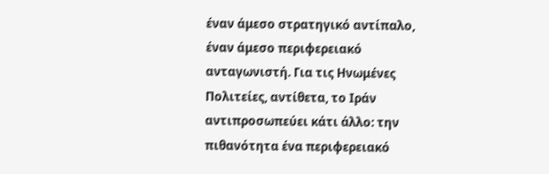έναν άμεσο στρατηγικό αντίπαλο, έναν άμεσο περιφερειακό ανταγωνιστή. Για τις Ηνωμένες Πολιτείες, αντίθετα, το Ιράν αντιπροσωπεύει κάτι άλλο: την πιθανότητα ένα περιφερειακό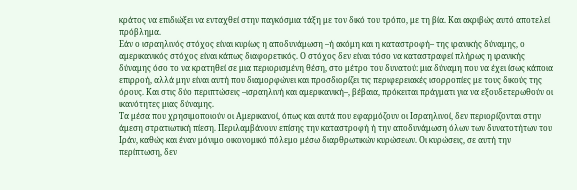κράτος να επιδιώξει να ενταχθεί στην παγκόσμια τάξη με τον δικό του τρόπο, με τη βία. Και ακριβώς αυτό αποτελεί πρόβλημα.
Εάν ο ισραηλινός στόχος είναι κυρίως η αποδυνάμωση –ή ακόμη και η καταστροφή– της ιρανικής δύναμης, ο αμερικανικός στόχος είναι κάπως διαφορετικός. Ο στόχος δεν είναι τόσο να καταστραφεί πλήρως η ιρανικής δύναμης όσο το να κρατηθεί σε μια περιορισμένη θέση, στο μέτρο του δυνατού: μια δύναμη που να έχει ίσως κάποια επιρροή, αλλά μην είναι αυτή που διαμορφώνει και προσδιορίζει τις περιφερειακές ισορροπίες με τους δικούς της όρους. Και στις δύο περιπτώσεις –ισραηλινή και αμερικανική–, βέβαια, πρόκειται πράγματι για να εξουδετερωθούν οι ικανότητες μιας δύναμης.
Τα μέσα που χρησιμοποιούν οι Αμερικανοί, όπως και αυτά που εφαρμόζουν οι Ισραηλινοί, δεν περιορίζονται στην άμεση στρατιωτική πίεση. Περιλαμβάνουν επίσης την καταστροφή ή την αποδυνάμωση όλων των δυνατοτήτων του Ιράν, καθώς και έναν μόνιμο οικονομικό πόλεμο μέσω διαρθρωτικών κυρώσεων. Οι κυρώσεις, σε αυτή την περίπτωση, δεν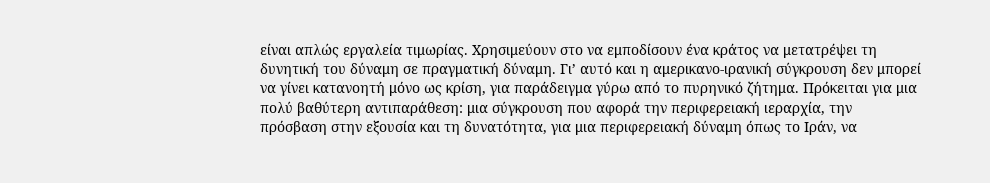είναι απλώς εργαλεία τιμωρίας. Χρησιμεύουν στο να εμποδίσουν ένα κράτος να μετατρέψει τη δυνητική του δύναμη σε πραγματική δύναμη. Γι’ αυτό και η αμερικανο-ιρανική σύγκρουση δεν μπορεί να γίνει κατανοητή μόνο ως κρίση, για παράδειγμα γύρω από το πυρηνικό ζήτημα. Πρόκειται για μια πολύ βαθύτερη αντιπαράθεση: μια σύγκρουση που αφορά την περιφερειακή ιεραρχία, την πρόσβαση στην εξουσία και τη δυνατότητα, για μια περιφερειακή δύναμη όπως το Ιράν, να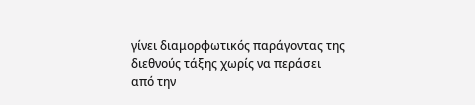γίνει διαμορφωτικός παράγοντας της διεθνούς τάξης χωρίς να περάσει από την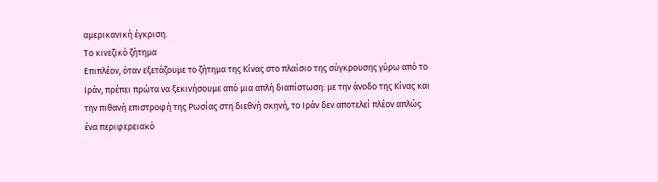αμερικανική έγκριση.
Το κινεζικό ζήτημα
Επιπλέον, όταν εξετάζουμε το ζήτημα της Κίνας στο πλαίσιο της σύγκρουσης γύρω από το Ιράν, πρέπει πρώτα να ξεκινήσουμε από μια απλή διαπίστωση: με την άνοδο της Κίνας και την πιθανή επιστροφή της Ρωσίας στη διεθνή σκηνή, το Ιράν δεν αποτελεί πλέον απλώς ένα περιφερειακό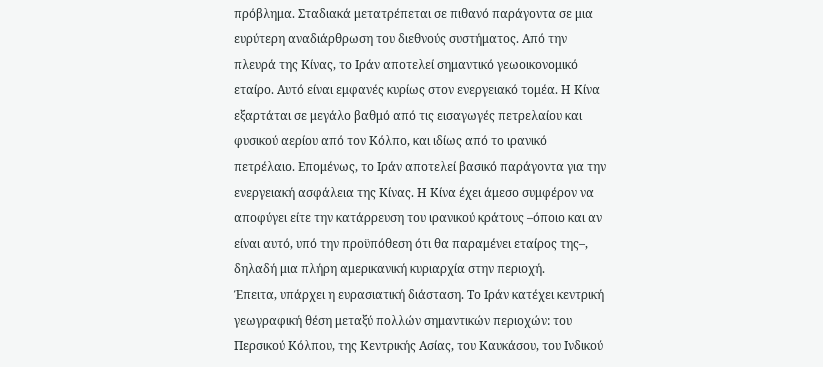πρόβλημα. Σταδιακά μετατρέπεται σε πιθανό παράγοντα σε μια ευρύτερη αναδιάρθρωση του διεθνούς συστήματος. Από την πλευρά της Κίνας, το Ιράν αποτελεί σημαντικό γεωοικονομικό εταίρο. Αυτό είναι εμφανές κυρίως στον ενεργειακό τομέα. Η Κίνα εξαρτάται σε μεγάλο βαθμό από τις εισαγωγές πετρελαίου και φυσικού αερίου από τον Κόλπο, και ιδίως από το ιρανικό πετρέλαιο. Επομένως, το Ιράν αποτελεί βασικό παράγοντα για την ενεργειακή ασφάλεια της Κίνας. Η Κίνα έχει άμεσο συμφέρον να αποφύγει είτε την κατάρρευση του ιρανικού κράτους –όποιο και αν είναι αυτό, υπό την προϋπόθεση ότι θα παραμένει εταίρος της–, δηλαδή μια πλήρη αμερικανική κυριαρχία στην περιοχή.
Έπειτα, υπάρχει η ευρασιατική διάσταση. Το Ιράν κατέχει κεντρική γεωγραφική θέση μεταξύ πολλών σημαντικών περιοχών: του Περσικού Κόλπου, της Κεντρικής Ασίας, του Καυκάσου, του Ινδικού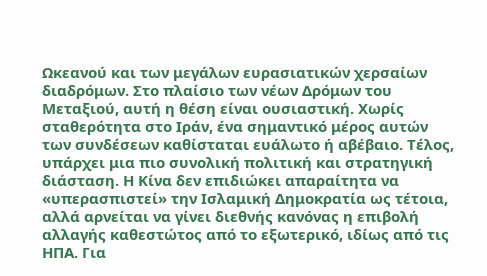Ωκεανού και των μεγάλων ευρασιατικών χερσαίων διαδρόμων. Στο πλαίσιο των νέων Δρόμων του Μεταξιού, αυτή η θέση είναι ουσιαστική. Χωρίς σταθερότητα στο Ιράν, ένα σημαντικό μέρος αυτών των συνδέσεων καθίσταται ευάλωτο ή αβέβαιο. Τέλος, υπάρχει μια πιο συνολική πολιτική και στρατηγική διάσταση. Η Κίνα δεν επιδιώκει απαραίτητα να «υπερασπιστεί» την Ισλαμική Δημοκρατία ως τέτοια, αλλά αρνείται να γίνει διεθνής κανόνας η επιβολή αλλαγής καθεστώτος από το εξωτερικό, ιδίως από τις ΗΠΑ. Για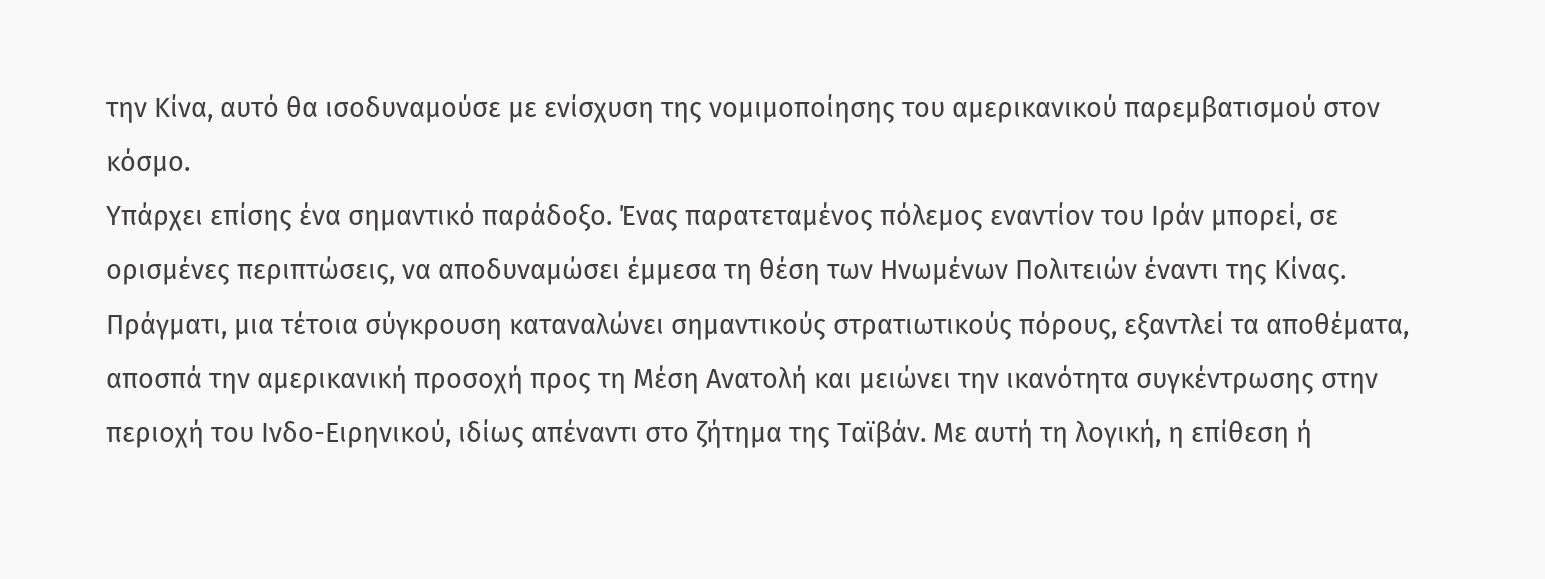την Κίνα, αυτό θα ισοδυναμούσε με ενίσχυση της νομιμοποίησης του αμερικανικού παρεμβατισμού στον κόσμο.
Υπάρχει επίσης ένα σημαντικό παράδοξο. Ένας παρατεταμένος πόλεμος εναντίον του Ιράν μπορεί, σε ορισμένες περιπτώσεις, να αποδυναμώσει έμμεσα τη θέση των Ηνωμένων Πολιτειών έναντι της Κίνας. Πράγματι, μια τέτοια σύγκρουση καταναλώνει σημαντικούς στρατιωτικούς πόρους, εξαντλεί τα αποθέματα, αποσπά την αμερικανική προσοχή προς τη Μέση Ανατολή και μειώνει την ικανότητα συγκέντρωσης στην περιοχή του Ινδο-Ειρηνικού, ιδίως απέναντι στο ζήτημα της Ταϊβάν. Με αυτή τη λογική, η επίθεση ή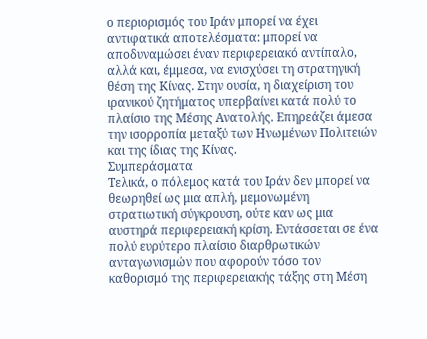ο περιορισμός του Ιράν μπορεί να έχει αντιφατικά αποτελέσματα: μπορεί να αποδυναμώσει έναν περιφερειακό αντίπαλο, αλλά και, έμμεσα, να ενισχύσει τη στρατηγική θέση της Κίνας. Στην ουσία, η διαχείριση του ιρανικού ζητήματος υπερβαίνει κατά πολύ το πλαίσιο της Μέσης Ανατολής. Επηρεάζει άμεσα την ισορροπία μεταξύ των Ηνωμένων Πολιτειών και της ίδιας της Κίνας.
Συμπεράσματα
Τελικά, ο πόλεμος κατά του Ιράν δεν μπορεί να θεωρηθεί ως μια απλή, μεμονωμένη στρατιωτική σύγκρουση, ούτε καν ως μια αυστηρά περιφερειακή κρίση. Εντάσσεται σε ένα πολύ ευρύτερο πλαίσιο διαρθρωτικών ανταγωνισμών που αφορούν τόσο τον καθορισμό της περιφερειακής τάξης στη Μέση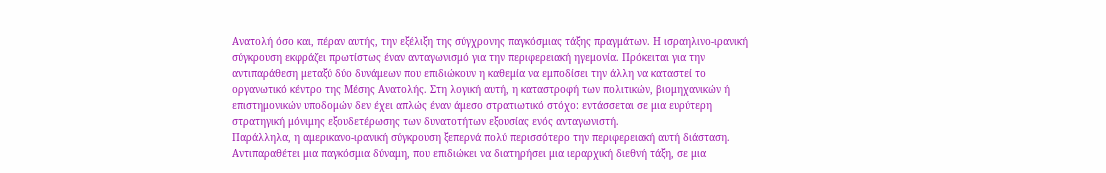Ανατολή όσο και, πέραν αυτής, την εξέλιξη της σύγχρονης παγκόσμιας τάξης πραγμάτων. Η ισραηλινο-ιρανική σύγκρουση εκφράζει πρωτίστως έναν ανταγωνισμό για την περιφερειακή ηγεμονία. Πρόκειται για την αντιπαράθεση μεταξύ δύο δυνάμεων που επιδιώκουν η καθεμία να εμποδίσει την άλλη να καταστεί το οργανωτικό κέντρο της Μέσης Ανατολής. Στη λογική αυτή, η καταστροφή των πολιτικών, βιομηχανικών ή επιστημονικών υποδομών δεν έχει απλώς έναν άμεσο στρατιωτικό στόχο: εντάσσεται σε μια ευρύτερη στρατηγική μόνιμης εξουδετέρωσης των δυνατοτήτων εξουσίας ενός ανταγωνιστή.
Παράλληλα, η αμερικανο-ιρανική σύγκρουση ξεπερνά πολύ περισσότερο την περιφερειακή αυτή διάσταση. Αντιπαραθέτει μια παγκόσμια δύναμη, που επιδιώκει να διατηρήσει μια ιεραρχική διεθνή τάξη, σε μια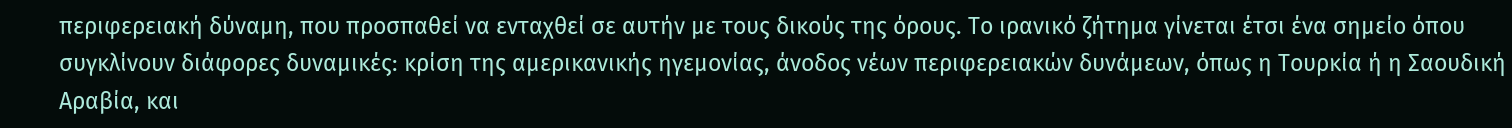περιφερειακή δύναμη, που προσπαθεί να ενταχθεί σε αυτήν με τους δικούς της όρους. Το ιρανικό ζήτημα γίνεται έτσι ένα σημείο όπου συγκλίνουν διάφορες δυναμικές: κρίση της αμερικανικής ηγεμονίας, άνοδος νέων περιφερειακών δυνάμεων, όπως η Τουρκία ή η Σαουδική Αραβία, και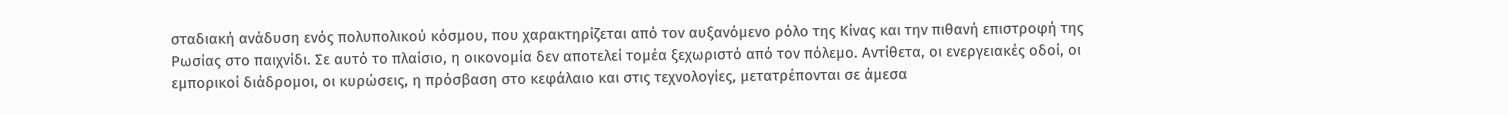σταδιακή ανάδυση ενός πολυπολικού κόσμου, που χαρακτηρίζεται από τον αυξανόμενο ρόλο της Κίνας και την πιθανή επιστροφή της Ρωσίας στο παιχνίδι. Σε αυτό το πλαίσιο, η οικονομία δεν αποτελεί τομέα ξεχωριστό από τον πόλεμο. Αντίθετα, οι ενεργειακές οδοί, οι εμπορικοί διάδρομοι, οι κυρώσεις, η πρόσβαση στο κεφάλαιο και στις τεχνολογίες, μετατρέπονται σε άμεσα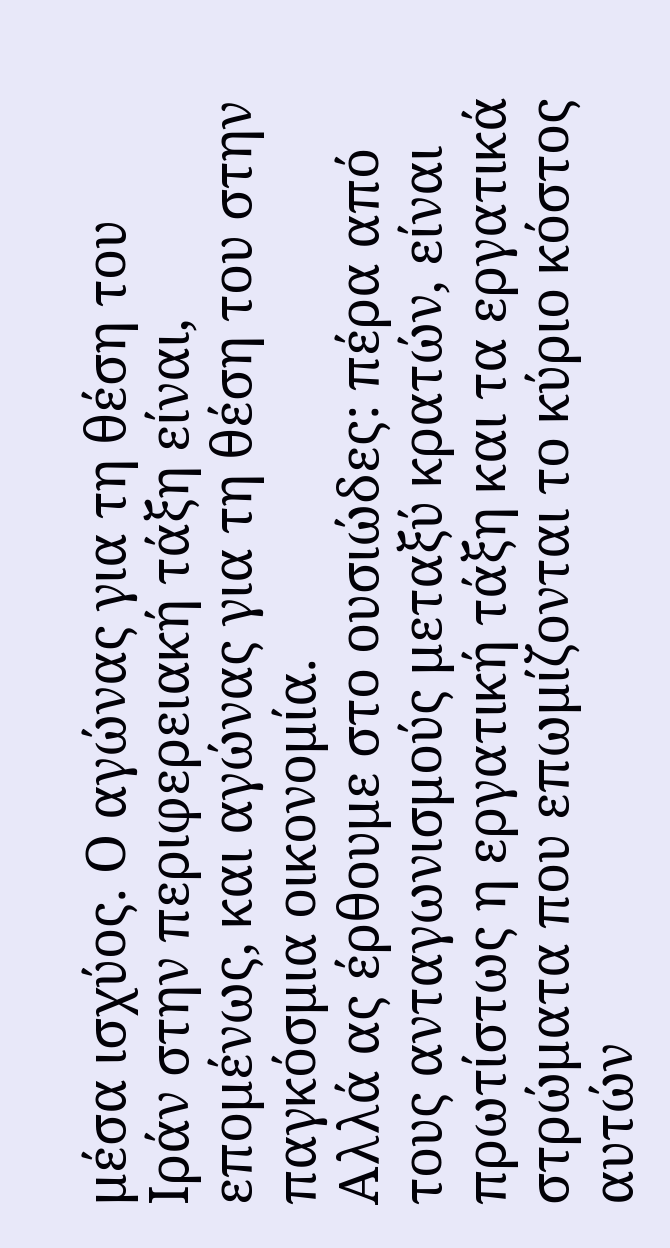μέσα ισχύος. Ο αγώνας για τη θέση του Ιράν στην περιφερειακή τάξη είναι, επομένως, και αγώνας για τη θέση του στην παγκόσμια οικονομία.
Αλλά ας έρθουμε στο ουσιώδες: πέρα από τους ανταγωνισμούς μεταξύ κρατών, είναι πρωτίστως η εργατική τάξη και τα εργατικά στρώματα που επωμίζονται το κύριο κόστος αυτών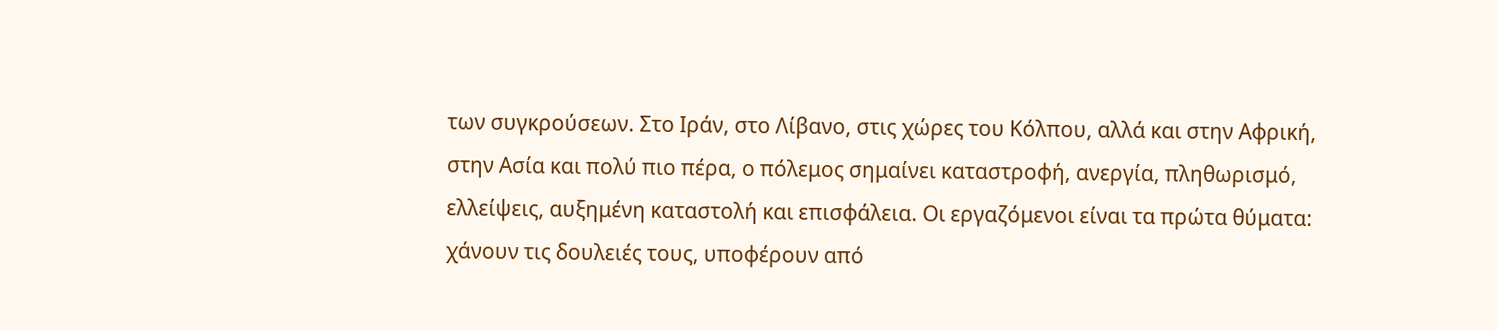των συγκρούσεων. Στο Ιράν, στο Λίβανο, στις χώρες του Κόλπου, αλλά και στην Αφρική, στην Ασία και πολύ πιο πέρα, ο πόλεμος σημαίνει καταστροφή, ανεργία, πληθωρισμό, ελλείψεις, αυξημένη καταστολή και επισφάλεια. Οι εργαζόμενοι είναι τα πρώτα θύματα: χάνουν τις δουλειές τους, υποφέρουν από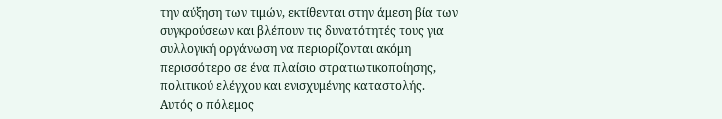την αύξηση των τιμών, εκτίθενται στην άμεση βία των συγκρούσεων και βλέπουν τις δυνατότητές τους για συλλογική οργάνωση να περιορίζονται ακόμη περισσότερο σε ένα πλαίσιο στρατιωτικοποίησης, πολιτικού ελέγχου και ενισχυμένης καταστολής.
Αυτός ο πόλεμος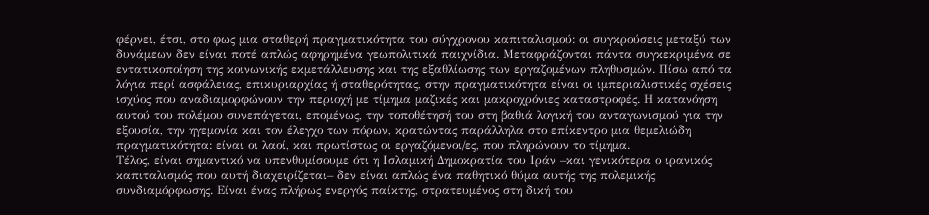φέρνει, έτσι, στο φως μια σταθερή πραγματικότητα του σύγχρονου καπιταλισμού: οι συγκρούσεις μεταξύ των δυνάμεων δεν είναι ποτέ απλώς αφηρημένα γεωπολιτικά παιχνίδια. Μεταφράζονται πάντα συγκεκριμένα σε εντατικοποίηση της κοινωνικής εκμετάλλευσης και της εξαθλίωσης των εργαζομένων πληθυσμών. Πίσω από τα λόγια περί ασφάλειας, επικυριαρχίας ή σταθερότητας, στην πραγματικότητα είναι οι ιμπεριαλιστικές σχέσεις ισχύος που αναδιαμορφώνουν την περιοχή με τίμημα μαζικές και μακροχρόνιες καταστροφές. Η κατανόηση αυτού του πολέμου συνεπάγεται, επομένως, την τοποθέτησή του στη βαθιά λογική του ανταγωνισμού για την εξουσία, την ηγεμονία και τον έλεγχο των πόρων, κρατώντας παράλληλα στο επίκεντρο μια θεμελιώδη πραγματικότητα: είναι οι λαοί, και πρωτίστως οι εργαζόμενοι/ες, που πληρώνουν το τίμημα.
Τέλος, είναι σημαντικό να υπενθυμίσουμε ότι η Ισλαμική Δημοκρατία του Ιράν –και γενικότερα ο ιρανικός καπιταλισμός που αυτή διαχειρίζεται– δεν είναι απλώς ένα παθητικό θύμα αυτής της πολεμικής συνδιαμόρφωσης. Είναι ένας πλήρως ενεργός παίκτης, στρατευμένος στη δική του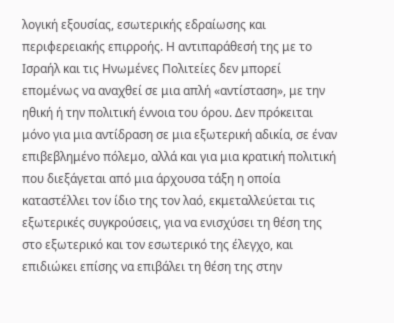λογική εξουσίας, εσωτερικής εδραίωσης και περιφερειακής επιρροής. Η αντιπαράθεσή της με το Ισραήλ και τις Ηνωμένες Πολιτείες δεν μπορεί επομένως να αναχθεί σε μια απλή «αντίσταση», με την ηθική ή την πολιτική έννοια του όρου. Δεν πρόκειται μόνο για μια αντίδραση σε μια εξωτερική αδικία, σε έναν επιβεβλημένο πόλεμο, αλλά και για μια κρατική πολιτική που διεξάγεται από μια άρχουσα τάξη η οποία καταστέλλει τον ίδιο της τον λαό, εκμεταλλεύεται τις εξωτερικές συγκρούσεις, για να ενισχύσει τη θέση της στο εξωτερικό και τον εσωτερικό της έλεγχο, και επιδιώκει επίσης να επιβάλει τη θέση της στην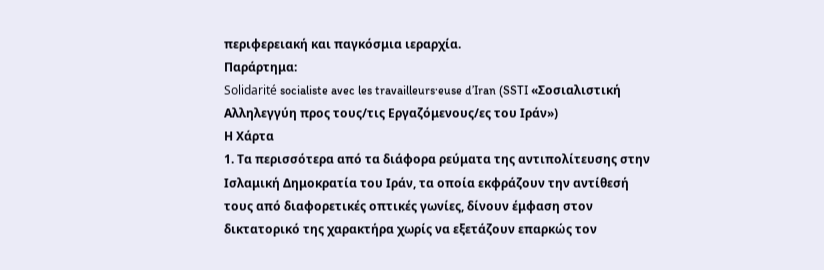περιφερειακή και παγκόσμια ιεραρχία.
Παράρτημα:
Solidarité socialiste avec les travailleurs·euse d’Iran (SSTI «Σοσιαλιστική Αλληλεγγύη προς τους/τις Εργαζόμενους/ες του Ιράν»)
Η Χάρτα
1. Τα περισσότερα από τα διάφορα ρεύματα της αντιπολίτευσης στην Ισλαμική Δημοκρατία του Ιράν, τα οποία εκφράζουν την αντίθεσή τους από διαφορετικές οπτικές γωνίες, δίνουν έμφαση στον δικτατορικό της χαρακτήρα χωρίς να εξετάζουν επαρκώς τον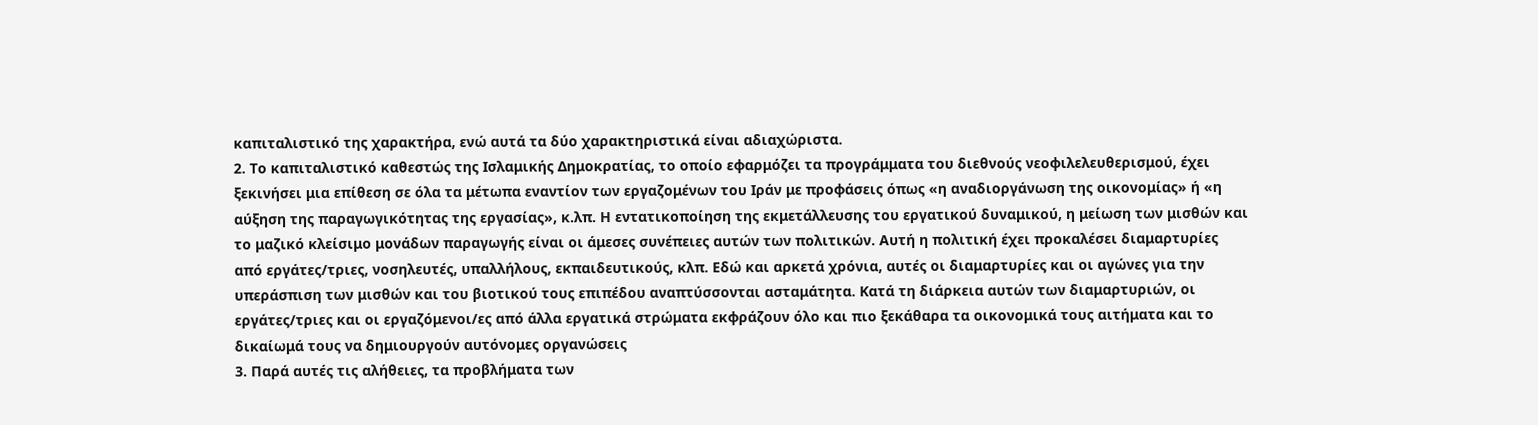καπιταλιστικό της χαρακτήρα, ενώ αυτά τα δύο χαρακτηριστικά είναι αδιαχώριστα.
2. Το καπιταλιστικό καθεστώς της Ισλαμικής Δημοκρατίας, το οποίο εφαρμόζει τα προγράμματα του διεθνούς νεοφιλελευθερισμού, έχει ξεκινήσει μια επίθεση σε όλα τα μέτωπα εναντίον των εργαζομένων του Ιράν με προφάσεις όπως «η αναδιοργάνωση της οικονομίας» ή «η αύξηση της παραγωγικότητας της εργασίας», κ.λπ. Η εντατικοποίηση της εκμετάλλευσης του εργατικού δυναμικού, η μείωση των μισθών και το μαζικό κλείσιμο μονάδων παραγωγής είναι οι άμεσες συνέπειες αυτών των πολιτικών. Αυτή η πολιτική έχει προκαλέσει διαμαρτυρίες από εργάτες/τριες, νοσηλευτές, υπαλλήλους, εκπαιδευτικούς, κλπ. Εδώ και αρκετά χρόνια, αυτές οι διαμαρτυρίες και οι αγώνες για την υπεράσπιση των μισθών και του βιοτικού τους επιπέδου αναπτύσσονται ασταμάτητα. Κατά τη διάρκεια αυτών των διαμαρτυριών, οι εργάτες/τριες και οι εργαζόμενοι/ες από άλλα εργατικά στρώματα εκφράζουν όλο και πιο ξεκάθαρα τα οικονομικά τους αιτήματα και το δικαίωμά τους να δημιουργούν αυτόνομες οργανώσεις
3. Παρά αυτές τις αλήθειες, τα προβλήματα των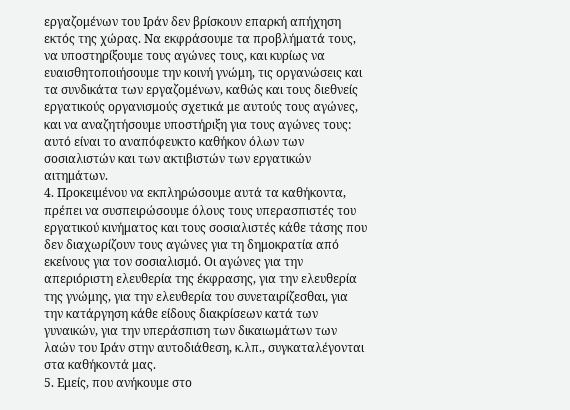εργαζομένων του Ιράν δεν βρίσκουν επαρκή απήχηση εκτός της χώρας. Να εκφράσουμε τα προβλήματά τους, να υποστηρίξουμε τους αγώνες τους, και κυρίως να ευαισθητοποιήσουμε την κοινή γνώμη, τις οργανώσεις και τα συνδικάτα των εργαζομένων, καθώς και τους διεθνείς εργατικούς οργανισμούς σχετικά με αυτούς τους αγώνες, και να αναζητήσουμε υποστήριξη για τους αγώνες τους: αυτό είναι το αναπόφευκτο καθήκον όλων των σοσιαλιστών και των ακτιβιστών των εργατικών αιτημάτων.
4. Προκειμένου να εκπληρώσουμε αυτά τα καθήκοντα, πρέπει να συσπειρώσουμε όλους τους υπερασπιστές του εργατικού κινήματος και τους σοσιαλιστές κάθε τάσης που δεν διαχωρίζουν τους αγώνες για τη δημοκρατία από εκείνους για τον σοσιαλισμό. Οι αγώνες για την απεριόριστη ελευθερία της έκφρασης, για την ελευθερία της γνώμης, για την ελευθερία του συνεταιρίζεσθαι, για την κατάργηση κάθε είδους διακρίσεων κατά των γυναικών, για την υπεράσπιση των δικαιωμάτων των λαών του Ιράν στην αυτοδιάθεση, κ.λπ., συγκαταλέγονται στα καθήκοντά μας.
5. Εμείς, που ανήκουμε στο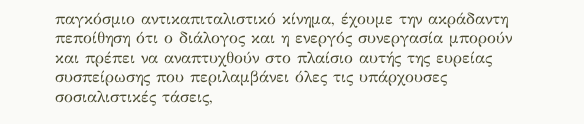παγκόσμιο αντικαπιταλιστικό κίνημα, έχουμε την ακράδαντη πεποίθηση ότι ο διάλογος και η ενεργός συνεργασία μπορούν και πρέπει να αναπτυχθούν στο πλαίσιο αυτής της ευρείας συσπείρωσης που περιλαμβάνει όλες τις υπάρχουσες σοσιαλιστικές τάσεις,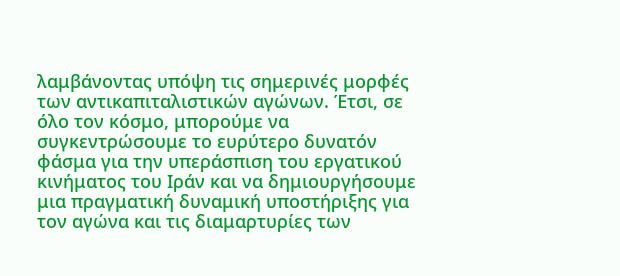λαμβάνοντας υπόψη τις σημερινές μορφές των αντικαπιταλιστικών αγώνων. Έτσι, σε όλο τον κόσμο, μπορούμε να συγκεντρώσουμε το ευρύτερο δυνατόν φάσμα για την υπεράσπιση του εργατικού κινήματος του Ιράν και να δημιουργήσουμε μια πραγματική δυναμική υποστήριξης για τον αγώνα και τις διαμαρτυρίες των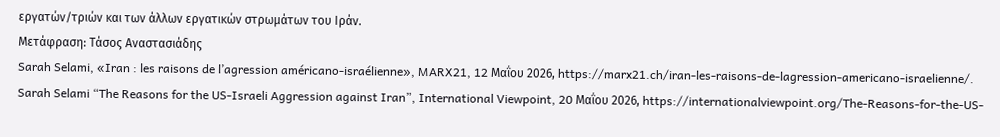εργατών/τριών και των άλλων εργατικών στρωμάτων του Ιράν.
Μετάφραση: Τάσος Αναστασιάδης
Sarah Selami, «Iran : les raisons de l’agression américano-israélienne», MARX21, 12 Μαΐου 2026, https://marx21.ch/iran-les-raisons-de-lagression-americano-israelienne/.
Sarah Selami “The Reasons for the US-Israeli Aggression against Iran”, International Viewpoint, 20 Μαΐου 2026, https://internationalviewpoint.org/The-Reasons-for-the-US-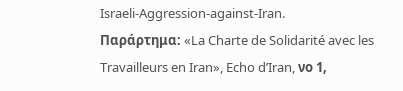Israeli-Aggression-against-Iran.
Παράρτημα: «La Charte de Solidarité avec les Travailleurs en Iran», Echo d’Iran, νο 1,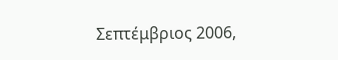Σεπτέμβριος 2006,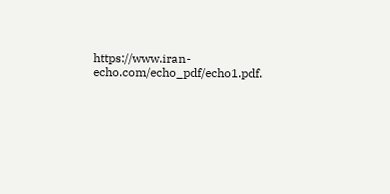https://www.iran-echo.com/echo_pdf/echo1.pdf.